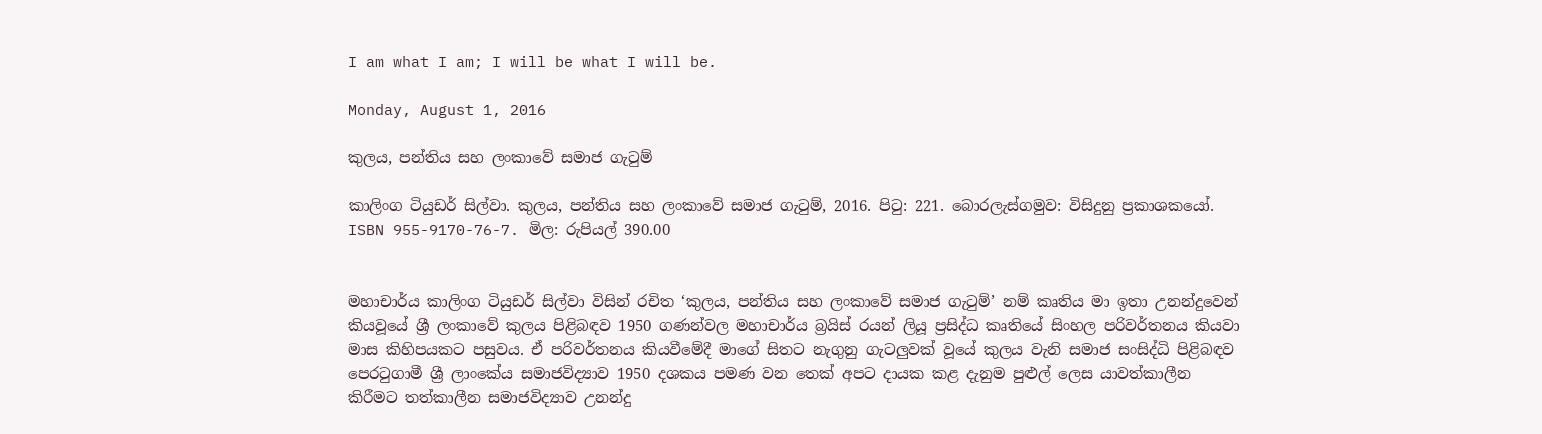I am what I am; I will be what I will be.

Monday, August 1, 2016

කුලය, පන්තිය සහ ලංකාවේ සමාජ ගැටුම්

කාලිංග ටියුඩර් සිල්වා. කුලය, පන්තිය සහ ලංකාවේ සමාජ ගැටුම්, 2016. පිටු: 221. බොරලැස්ගමුව: විසිදුනු ප්‍රකාශකයෝ. ISBN 955-9170-76-7. මිල: රුපියල් 390.00


මහාචාර්ය කාලිංග ටියුඩර් සිල්වා විසින් රචිත ‘කුලය, පන්තිය සහ ලංකාවේ සමාජ ගැටුම්’ නම් කෘතිය මා ඉතා උනන්දුවෙන් කියවූයේ ශ්‍රී ලංකාවේ කුලය පිළිබඳව 1950 ගණන්වල මහාචාර්ය බ්‍රයිස් රයන් ලියූ ප්‍රසිද්ධ කෘතියේ සිංහල පරිවර්තනය කියවා මාස කිහිපයකට පසුවය. ඒ පරිවර්තනය කියවීමේදී මාගේ සිතට නැගුනු ගැටලුවක් වූයේ කුලය වැනි සමාජ සංසිද්ධි පිළිබඳව පෙරටුගාමී ශ්‍රී ලාංකේය සමාජවිද්‍යාව 1950 දශකය පමණ වන තෙක් අපට දායක කළ දැනුම පුළුල් ලෙස යාවත්කාලීන කිරීමට තත්කාලීන සමාජවිද්‍යාව උනන්දු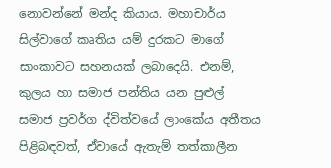නොවන්නේ මන්ද කියාය. මහාචාර්ය සිල්වාගේ කෘතිය යම් දුරකට මාගේ සාංකාවට සහනයක් ලබාදෙයි. එනම්, කුලය හා සමාජ පන්තිය යන පුළුල් සමාජ ප්‍රවර්ග ද්විත්වයේ ලාංකේය අතීතය පිළිබඳවත්, ඒවායේ ඇතැම් තත්කාලීන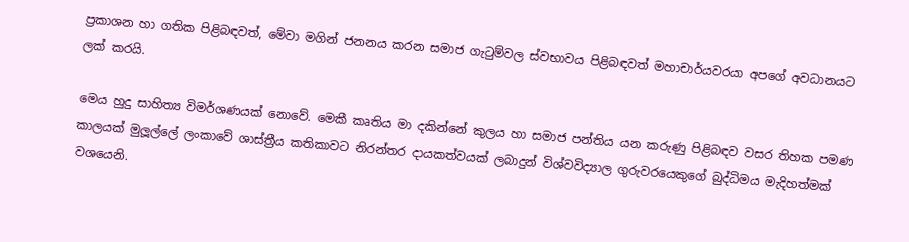ප්‍රකාශන හා ගතික පිළිබඳවත්, මේවා මගින් ජනනය කරන සමාජ ගැටුම්වල ස්වභාවය පිළිබඳවත් මහාචාර්යවරයා අපගේ අවධානයට ලක් කරයි.

මෙය හුදු සාහිත්‍ය විමර්ශණයක් නොවේ. මෙකී කෘතිය මා දකින්නේ කුලය හා සමාජ පන්තිය යන කරුණු පිළිබඳව වසර තිහක පමණ කාලයක් මුලූල්ලේ ලංකාවේ ශාස්ත්‍රීය කතිකාවට නිරන්තර දායකත්වයක් ලබාදුන් විශ්වවිද්‍යාල ගුරුවරයෙකුගේ බුද්ධිමය මැදිහත්මක් වශයෙනි.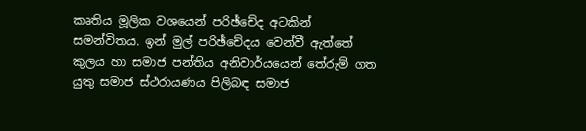කෘතිය මූලික වශයෙන් පරිඡ්චේද අටකින් සමන්විතය. ඉන් මුල් පරිඡ්චේදය වෙන්වී ඇත්තේ කුලය හා සමාජ පන්තිය අනිවාර්යයෙන් තේරුම් ගත යුතු සමාජ ස්ථරායණය පිලිබඳ සමාජ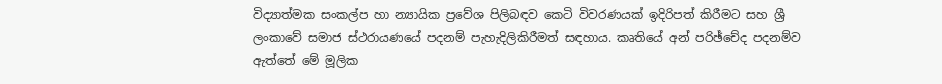විද්‍යාත්මක සංකල්ප හා න්‍යායික ප්‍රවේශ පිලිබඳව කෙටි විවරණයක් ඉදිරිපත් කිරීමට සහ ශ්‍රී ලංකාවේ සමාජ ස්ථරායණයේ පදනම් පැහැදිලිකිරීමත් සඳහාය. කෘතියේ අන් පරිඡ්චේද පදනම්ව ඇත්තේ මේ මූලික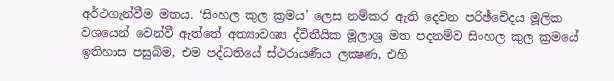අර්ථගැන්වීම මතය. ‘සිංහල කුල ක්‍රමය’ ලෙස නම්කර ඇති දෙවන පරිඡ්චේදය මූලික වශයෙන් වෙන්වී ඇත්තේ අත්‍යාවශ්‍ය ද්විතීයික මූලාශ්‍ර මත පදනම්ව සිංහල කුල ක්‍රමයේ  ඉතිහාස පසුබිම, එම පද්ධතියේ ස්ථරායණීය ලක්‍ෂණ, එහි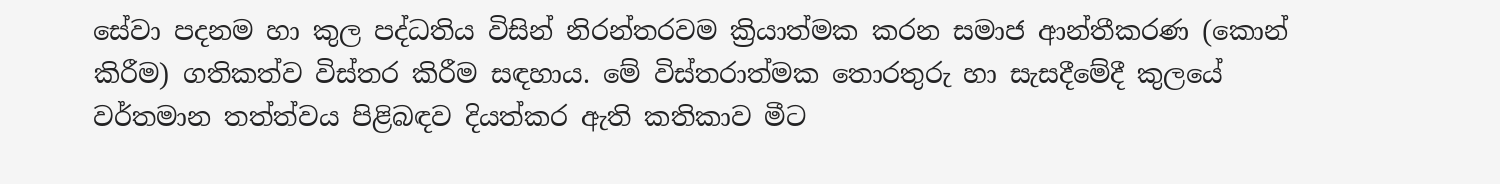සේවා පදනම හා කුල පද්ධතිය විසින් නිරන්තරවම ක්‍රියාත්මක කරන සමාජ ආන්තීකරණ (කොන් කිරීම) ගතිකත්ව විස්තර කිරීම සඳහාය. මේ විස්තරාත්මක තොරතුරු හා සැසදීමේදී කුලයේ වර්තමාන තත්ත්වය පිළිබඳව දියත්කර ඇති කතිකාව මීට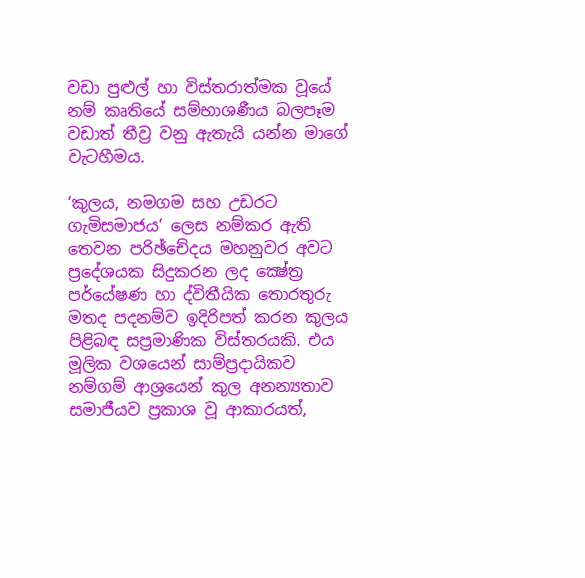වඩා පුළුල් හා විස්තරාත්මක වූයේ නම් කෘතියේ සම්භාශණීය බලපෑම වඩාත් තීව්‍ර වනු ඇතැයි යන්න මාගේ වැටහීමය.

‘කුලය, නමගම සහ උඩරට ගැමිසමාජය’ ලෙස නම්කර ඇති තෙවන පරිඡ්චේදය මහනුවර අවට ප්‍රදේශයක සිදුකරන ලද ක්‍ෂේත්‍ර පර්යේෂණ හා ද්විතීයික තොරතුරු මතද පදනම්ව ඉදිරිපත් කරන කුලය පිළිබඳ සප්‍රමාණික විස්තරයකි. එය මූලික වශයෙන් සාම්ප්‍රදායිකව නම්ගම් ආශ්‍රයෙන් කුල අනන්‍යතාව සමාජීයව ප්‍රකාශ වූ ආකාරයත්,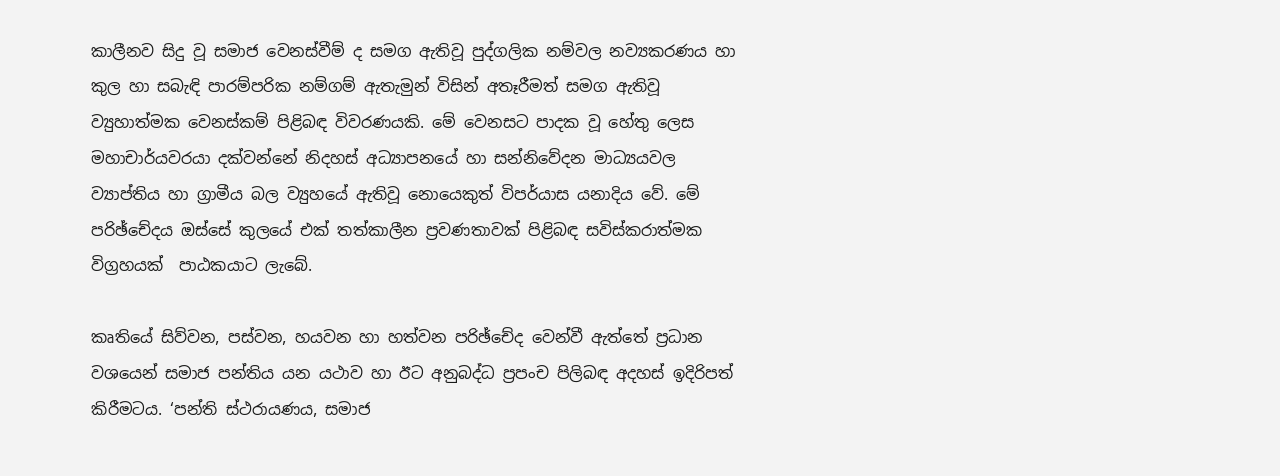කාලීනව සිදු වූ සමාජ වෙනස්වීම් ද සමග ඇතිවූ පුද්ගලික නම්වල නව්‍යකරණය හා කුල හා සබැඳි පාරම්පරික නම්ගම් ඇතැමුන් විසින් අතෑරීමත් සමග ඇතිවූ ව්‍යුහාත්මක වෙනස්කම් පිළිබඳ විවරණයකි. මේ වෙනසට පාදක වූ හේතු ලෙස මහාචාර්යවරයා දක්වන්නේ නිදහස් අධ්‍යාපනයේ හා සන්නිවේදන මාධ්‍යයවල ව්‍යාප්තිය හා ග්‍රාමීය බල ව්‍යුහයේ ඇතිවූ නොයෙකුත් විපර්යාස යනාදිය වේ. මේ පරිඡ්චේදය ඔස්සේ කුලයේ එක් තත්කාලීන ප්‍රවණතාවක් පිළිබඳ සවිස්කරාත්මක විග්‍රහයක්  පාඨකයාට ලැබේ.

කෘතියේ සිව්වන, පස්වන, හයවන හා හත්වන පරිඡ්චේද වෙන්වී ඇත්තේ ප්‍රධාන වශයෙන් සමාජ පන්තිය යන යථාව හා ඊට අනුබද්ධ ප්‍රපංච පිලිබඳ අදහස් ඉදිරිපත් කිරීමටය. ‘පන්ති ස්ථරායණය, සමාජ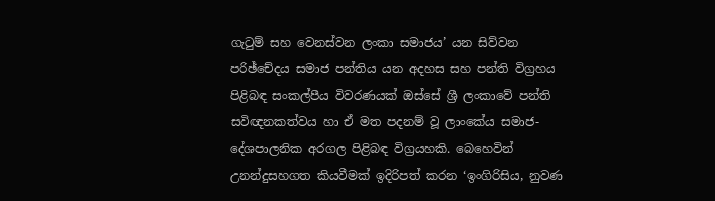ගැටුම් සහ වෙනස්වන ලංකා සමාජය’ යන සිව්වන පරිඡ්චේදය සමාජ පන්තිය යන අදහස සහ පන්ති විග්‍රහය පිළිබඳ සංකල්පීය විවරණයක් ඔස්සේ ශ්‍රී ලංකාවේ පන්ති සවිඥනකත්වය හා ඒ මත පදනම් වූ ලාංකේය සමාජ-දේශපාලනික අරගල පිළිබඳ විග්‍රයහකි. බෙහෙවින් උනන්දුසහගත කියවීමක් ඉදිරිපත් කරන ‘ඉංගිරිසිය, නුවණ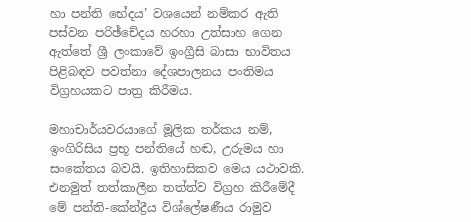හා පන්ති භේදය’ වශයෙන් නම්කර ඇති පස්වන පරිඡ්චේදය හරහා උත්සාහ ගෙන ඇත්තේ ශ්‍රී ලංකාවේ ඉංග්‍රීසි බාසා භාවිතය පිළිබඳව පවත්නා දේශපාලනය පංතිමය විග්‍රහයකට පාත්‍ර කිරීමය.

මහාචාර්යවරයාගේ මූලික තර්කය නම්, ඉංගිරිසිය ප්‍රභූ පන්තියේ හඬ, උරුමය හා සංකේතය බවයි. ඉතිහාසිකව මෙය යථාවකි. එනමුත් තත්කාලීන තත්ත්ව විග්‍රහ කිරීමේදී මේ පන්ති-කේන්ද්‍රීය විශ්ලේෂණීය රාමුව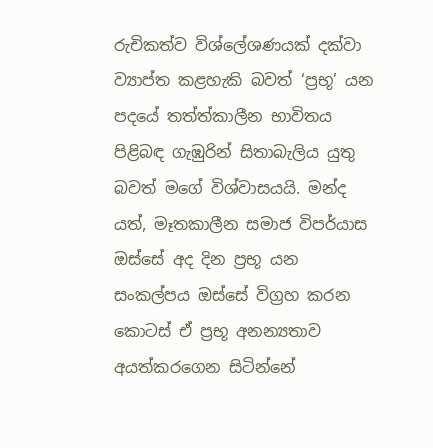රුචිකත්ව විශ්ලේශණයක් දක්වා ව්‍යාප්ත කළහැකි බවත් ‘ප්‍රභූ’ යන පදයේ තත්ත්කාලීන භාවිතය පිළිබඳ ගැඹුරින් සිතාබැලිය යුතු බවත් මගේ විශ්වාසයයි. මන්ද යත්, මෑතකාලීන සමාජ විපර්යාස ඔස්සේ අද දින ප්‍රභූ යන සංකල්පය ඔස්සේ විග්‍රහ කරන කොටස් ඒ ප්‍රභූ අනන්‍යතාව අයත්කරගෙන සිටින්නේ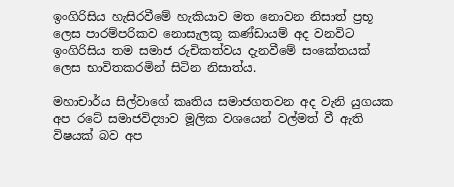ඉංගිරිසිය හැසිරවීමේ හැකියාව මත නොවන නිසාත් ප්‍රභූ ලෙස පාරම්පරිකව නොසැලකූ කණ්ඩායම් අද වනවිට ඉංගිරිසිය තම සමාජ රුචිකත්වය දැනවීමේ සංකේතයක් ලෙස භාවිතකරමින් සිටින නිසාත්ය.

මහාචාර්ය සිල්වාගේ කෘතිය සමාජගතවන අද වැනි යුගයක අප රටේ සමාජවිද්‍යාව මූලික වශයෙන් වල්මත් වී ඇති විෂයක් බව අප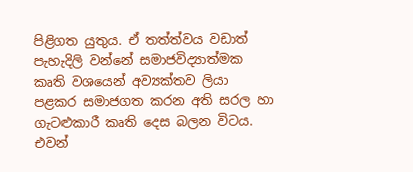පිළිගත යුතුය. ඒ තත්ත්වය වඩාත් පැහැදිලි වන්නේ සමාජවිද්‍යාත්මක කෘති වශයෙන් අව්‍යක්තව ලියා පළකර සමාජගත කරන අති සරල හා ගැටළුකාරී කෘති දෙස බලන විටය. එවන්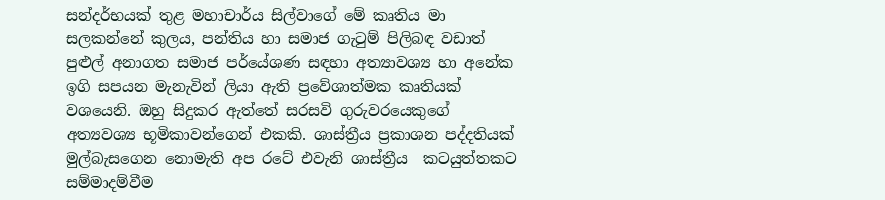සන්දර්භයක් තුළ මහාචාර්ය සිල්වාගේ මේ කෘතිය මා සලකන්නේ කුලය, පන්තිය හා සමාජ ගැටුම් පිලිබඳ වඩාත් පුළුල් අනාගත සමාජ පර්යේශණ සඳහා අත්‍යාවශ්‍ය හා අනේක ඉගි සපයන මැනැවින් ලියා ඇති ප්‍රවේශාත්මක කෘතියක් වශයෙනි. ඔහු සිදුකර ඇත්තේ සරසවි ගුරුවරයෙකුගේ අත්‍යවශ්‍ය භූමිකාවන්ගෙන් එකකි. ශාස්ත්‍රීය ප්‍රකාශන පද්දතියක් මුල්බැසගෙන නොමැති අප රටේ එවැනි ශාස්ත්‍රීය  කටයුත්තකට සම්මාදම්වීම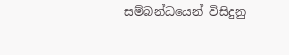සම්බන්ධයෙන් විසිදුනු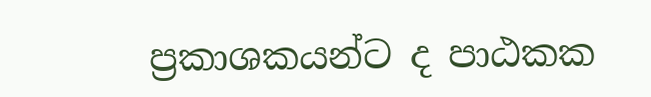ප්‍රකාශකයන්ට ද පාඨකක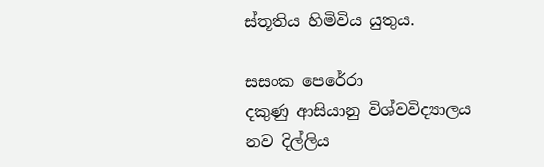ස්තූතිය හිමිවිය යුතුය.

සසංක පෙරේරා
දකුණු ආසියානු විශ්වවිද්‍යාලය
නව දිල්ලිය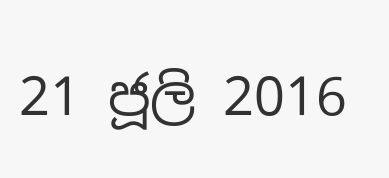21 ජූලි 2016